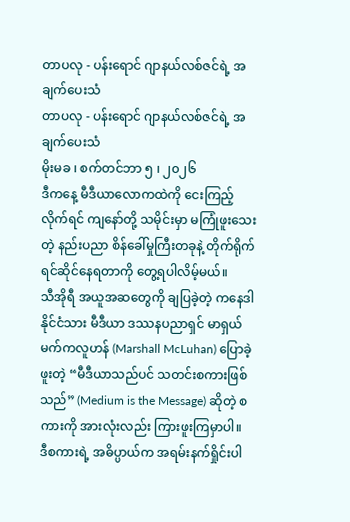တာပလု - ပန်းရောင် ဂျာနယ်လစ်ဇင်ရဲ့ အချက်ပေးသံ
တာပလု - ပန်းရောင် ဂျာနယ်လစ်ဇင်ရဲ့ အချက်ပေးသံ
မိုးမခ ၊ စက်တင်ဘာ ၅ ၊ ၂၀၂၆
ဒီကနေ့ မီဒီယာလောကထဲကို ငေးကြည့်လိုက်ရင် ကျနော်တို့ သမိုင်းမှာ မကြုံဖူးသေးတဲ့ နည်းပညာ စိန်ခေါ်မှုကြီးတခုနဲ့ တိုက်ရိုက် ရင်ဆိုင်နေရတာကို တွေ့ရပါလိမ့်မယ်။
သီအိုရီ အယူအဆတွေကို ချပြခဲ့တဲ့ ကနေဒါနိုင်ငံသား မီဒီယာ ဒဿနပညာရှင် မာရှယ် မက်ကလူဟန် (Marshall McLuhan) ပြောခဲ့ဖူးတဲ့ “မီဒီယာသည်ပင် သတင်းစကားဖြစ်သည်” (Medium is the Message) ဆိုတဲ့ စကားကို အားလုံးလည်း ကြားဖူးကြမှာပါ။
ဒီစကားရဲ့ အဓိပ္ပာယ်က အရမ်းနက်ရှိုင်းပါ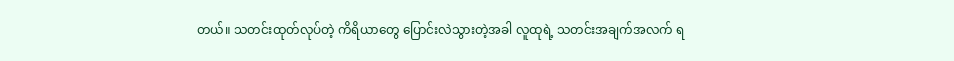တယ်။ သတင်းထုတ်လုပ်တဲ့ ကိရိယာတွေ ပြောင်းလဲသွားတဲ့အခါ လူထုရဲ့ သတင်းအချက်အလက် ရ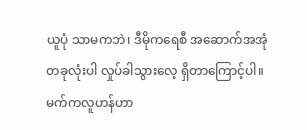ယူပုံ သာမကဘဲ၊ ဒီမိုကရေစီ အဆောက်အအုံတခုလုံးပါ လှုပ်ခါသွားလေ့ ရှိတာကြောင့်ပါ။
မက်ကလူဟန်ဟာ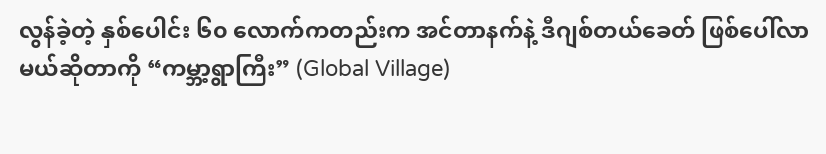လွန်ခဲ့တဲ့ နှစ်ပေါင်း ၆၀ လောက်ကတည်းက အင်တာနက်နဲ့ ဒီဂျစ်တယ်ခေတ် ဖြစ်ပေါ်လာမယ်ဆိုတာကို “ကမ္ဘာ့ရွာကြီး” (Global Village)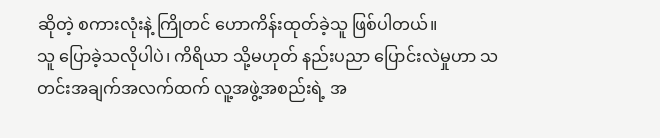ဆိုတဲ့ စကားလုံးနဲ့ ကြိုတင် ဟောကိန်းထုတ်ခဲ့သူ ဖြစ်ပါတယ်။
သူ ပြောခဲ့သလိုပါပဲ၊ ကိရိယာ သို့မဟုတ် နည်းပညာ ပြောင်းလဲမှုဟာ သတင်းအချက်အလက်ထက် လူ့အဖွဲ့အစည်းရဲ့ အ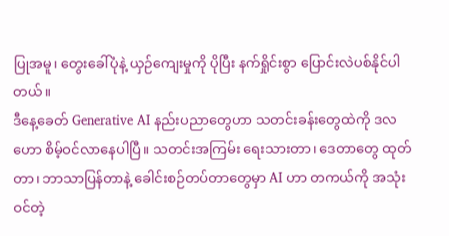ပြုအမူ၊ တွေးခေါ်ပုံနဲ့ ယှဉ်ကျေးမှုကို ပိုပြီး နက်ရှိုင်းစွာ ပြောင်းလဲပစ်နိုင်ပါတယ်။
ဒီနေ့ခေတ် Generative AI နည်းပညာတွေဟာ သတင်းခန်းတွေထဲကို ဒလဟော စိမ့်ဝင်လာနေပါပြီ။ သတင်းအကြမ်း ရေးသားတာ၊ ဒေတာတွေ ထုတ်တာ၊ ဘာသာပြန်တာနဲ့ ခေါင်းစဉ်တပ်တာတွေမှာ AI ဟာ တကယ်ကို အသုံးဝင်တဲ့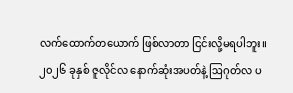လက်ထောက်တယောက် ဖြစ်လာတာ ငြင်းလို့မရပါဘူး။
၂၀၂၆ ခုနှစ် ဇူလိုင်လ နောက်ဆုံးအပတ်နဲ့ ဩဂုတ်လ ပ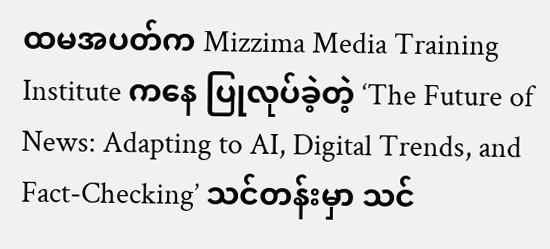ထမအပတ်က Mizzima Media Training Institute ကနေ ပြုလုပ်ခဲ့တဲ့ ‘The Future of News: Adapting to AI, Digital Trends, and Fact-Checking’ သင်တန်းမှာ သင်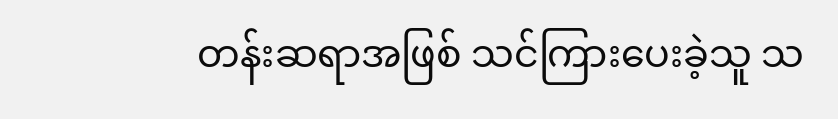တန်းဆရာအဖြစ် သင်ကြားပေးခဲ့သူ သ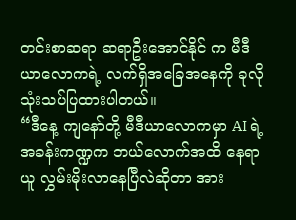တင်းစာဆရာ ဆရာဦးအောင်နိုင် က မီဒီယာလောကရဲ့ လက်ရှိအခြေအနေကို ခုလို သုံးသပ်ပြထားပါတယ်။
“ဒီနေ့ ကျနော်တို့ မီဒီယာလောကမှာ AI ရဲ့ အခန်းကဏ္ဍက ဘယ်လောက်အထိ နေရာယူ လွှမ်းမိုးလာနေပြီလဲဆိုတာ အား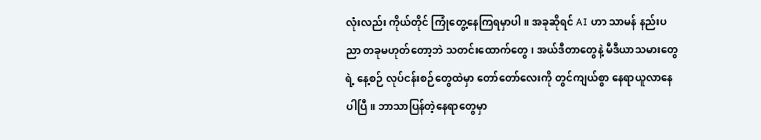လုံးလည်း ကိုယ်တိုင် ကြုံတွေ့နေကြရမှာပါ။ အခုဆိုရင် AI ဟာ သာမန် နည်းပညာ တခုမဟုတ်တော့ဘဲ သတင်းထောက်တွေ၊ အယ်ဒီတာတွေနဲ့ မီဒီယာသမားတွေရဲ့ နေ့စဉ် လုပ်ငန်းစဉ်တွေထဲမှာ တော်တော်လေးကို တွင်ကျယ်စွာ နေရာယူလာနေပါပြီ။ ဘာသာပြန်တဲ့နေရာတွေမှာ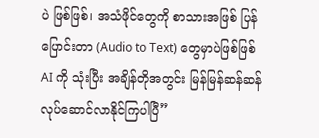ပဲ ဖြစ်ဖြစ်၊ အသံဖိုင်တွေကို စာသားအဖြစ် ပြန်ပြောင်းတာ (Audio to Text) တွေမှာပဲဖြစ်ဖြစ် AI ကို သုံးပြီး အချိန်တိုအတွင်း မြန်မြန်ဆန်ဆန် လုပ်ဆောင်လာနိုင်ကြပါပြီ”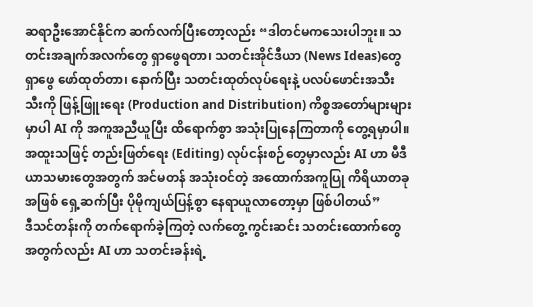ဆရာဦးအောင်နိုင်က ဆက်လက်ပြီးတော့လည်း “ဒါတင်မကသေးပါဘူး။ သတင်းအချက်အလက်တွေ ရှာဖွေရတာ၊ သတင်းအိုင်ဒီယာ (News Ideas)တွေ ရှာဖွေ ဖော်ထုတ်တာ၊ နောက်ပြီး သတင်းထုတ်လုပ်ရေးနဲ့ ပလပ်ဖောင်းအသီးသီးကို ဖြန့်ဖြူးရေး (Production and Distribution) ကိစ္စအတော်များများမှာပါ AI ကို အကူအညီယူပြီး ထိရောက်စွာ အသုံးပြုနေကြတာကို တွေ့ရမှာပါ။ အထူးသဖြင့် တည်းဖြတ်ရေး (Editing) လုပ်ငန်းစဉ်တွေမှာလည်း AI ဟာ မီဒီယာသမားတွေအတွက် အင်မတန် အသုံးဝင်တဲ့ အထောက်အကူပြု ကိရိယာတခုအဖြစ် ရှေ့ဆက်ပြီး ပိုမိုကျယ်ပြန့်စွာ နေရာယူလာတော့မှာ ဖြစ်ပါတယ်”
ဒီသင်တန်းကို တက်ရောက်ခဲ့ကြတဲ့ လက်တွေ့ကွင်းဆင်း သတင်းထောက်တွေအတွက်လည်း AI ဟာ သတင်းခန်းရဲ့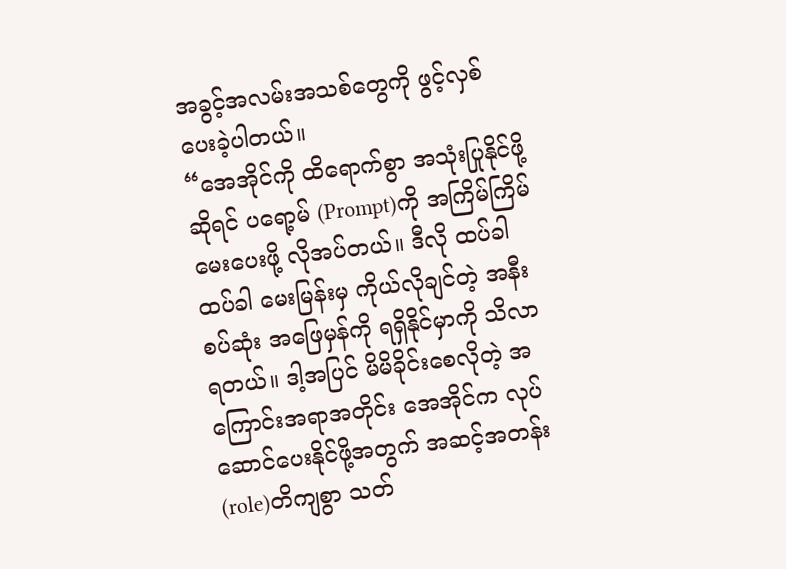အခွင့်အလမ်းအသစ်တွေကို ဖွင့်လှစ်ပေးခဲ့ပါတယ်။
“အေအိုင်ကို ထိရောက်စွာ အသုံးပြုနိုင်ဖို့ဆိုရင် ပရော့မ် (Prompt)ကို အကြိမ်ကြိမ် မေးပေးဖို့ လိုအပ်တယ်။ ဒီလို ထပ်ခါထပ်ခါ မေးမြန်းမှ ကိုယ်လိုချင်တဲ့ အနီးစပ်ဆုံး အဖြေမှန်ကို ရရှိနိုင်မှာကို သိလာရတယ်။ ဒါ့အပြင် မိမိခိုင်းစေလိုတဲ့ အကြောင်းအရာအတိုင်း အေအိုင်က လုပ်ဆောင်ပေးနိုင်ဖို့အတွက် အဆင့်အတန်း(role)တိကျစွာ သတ်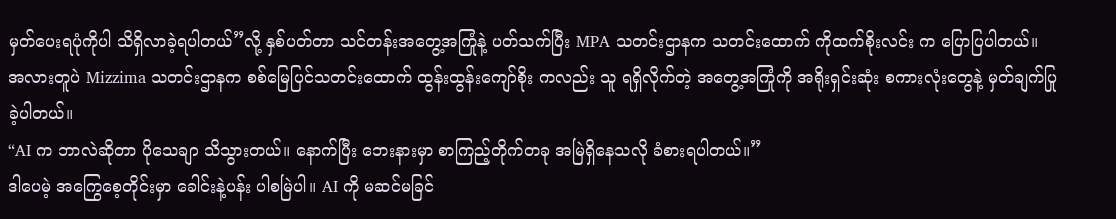မှတ်ပေးရပုံကိုပါ သိရှိလာခဲ့ရပါတယ်”လို့ နှစ်ပတ်တာ သင်တန်းအတွေ့အကြုံနဲ့ ပတ်သက်ပြီး MPA သတင်းဌာနက သတင်းထောက် ကိုထက်စိုးလင်း က ပြောပြပါတယ်။
အလားတူပဲ Mizzima သတင်းဌာနက စစ်မြေပြင်သတင်းထောက် ထွန်းထွန်းကျော်စိုး ကလည်း သူ ရရှိလိုက်တဲ့ အတွေ့အကြုံကို အရိုးရှင်းဆုံး စကားလုံးတွေနဲ့ မှတ်ချက်ပြုခဲ့ပါတယ်။
“AI က ဘာလဲဆိုတာ ပိုသေချာ သိသွားတယ်။ နောက်ပြီး ဘေးနားမှာ စာကြည့်တိုက်တခု အမြဲရှိနေသလို ခံစားရပါတယ်။”
ဒါပေမဲ့ အကြွေစေ့တိုင်းမှာ ခေါင်းနဲ့ပန်း ပါစမြဲပါ။ AI ကို မဆင်မခြင်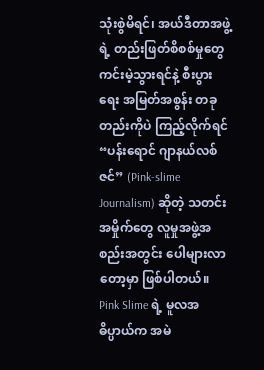သုံးစွဲမိရင်၊ အယ်ဒီတာအဖွဲ့ရဲ့ တည်းဖြတ်စိစစ်မှုတွေ ကင်းမဲ့သွားရင်နဲ့ စီးပွားရေး အမြတ်အစွန်း တခုတည်းကိုပဲ ကြည့်လိုက်ရင် “ပန်းရောင် ဂျာနယ်လစ်ဇင်” (Pink-slime Journalism) ဆိုတဲ့ သတင်းအမှိုက်တွေ လူမှုအဖွဲ့အစည်းအတွင်း ပေါများလာတော့မှာ ဖြစ်ပါတယ်။
Pink Slime ရဲ့ မူလအဓိပ္ပာယ်က အမဲ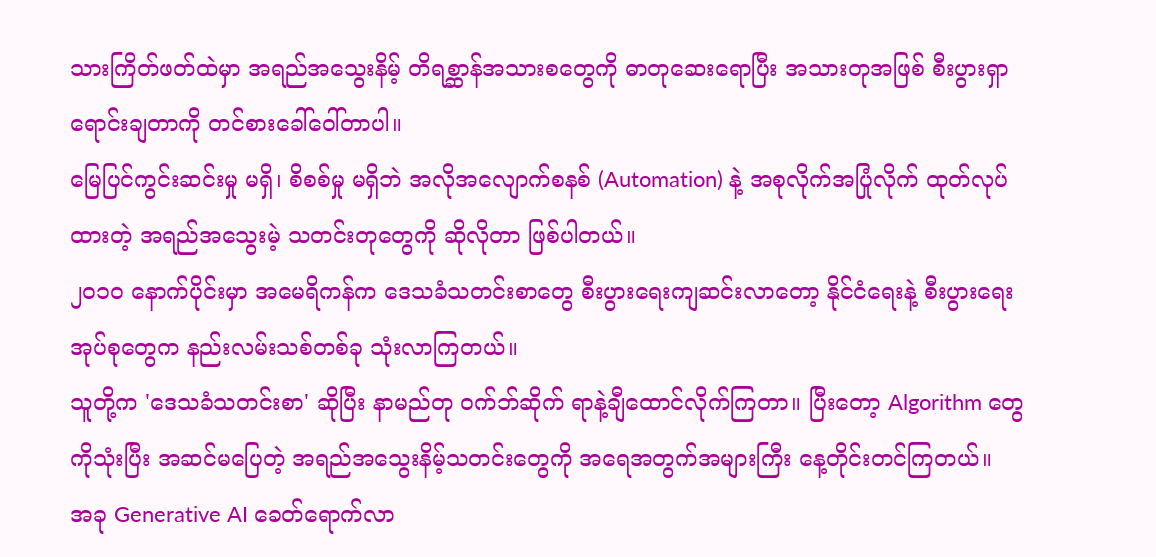သားကြိတ်ဖတ်ထဲမှာ အရည်အသွေးနိမ့် တိရစ္ဆာန်အသားစတွေကို ဓာတုဆေးရောပြီး အသားတုအဖြစ် စီးပွားရှာ ရောင်းချတာကို တင်စားခေါ်ဝေါ်တာပါ။
မြေပြင်ကွင်းဆင်းမှု မရှိ၊ စိစစ်မှု မရှိဘဲ အလိုအလျောက်စနစ် (Automation) နဲ့ အစုလိုက်အပြုံလိုက် ထုတ်လုပ်ထားတဲ့ အရည်အသွေးမဲ့ သတင်းတုတွေကို ဆိုလိုတာ ဖြစ်ပါတယ်။
၂၀၁၀ နောက်ပိုင်းမှာ အမေရိကန်က ဒေသခံသတင်းစာတွေ စီးပွားရေးကျဆင်းလာတော့ နိုင်ငံရေးနဲ့ စီးပွားရေးအုပ်စုတွေက နည်းလမ်းသစ်တစ်ခု သုံးလာကြတယ်။
သူတို့က 'ဒေသခံသတင်းစာ' ဆိုပြီး နာမည်တု ဝက်ဘ်ဆိုက် ရာနဲ့ချီထောင်လိုက်ကြတာ။ ပြီးတော့ Algorithm တွေကိုသုံးပြီး အဆင်မပြေတဲ့ အရည်အသွေးနိမ့်သတင်းတွေကို အရေအတွက်အများကြီး နေ့တိုင်းတင်ကြတယ်။
အခု Generative AI ခေတ်ရောက်လာ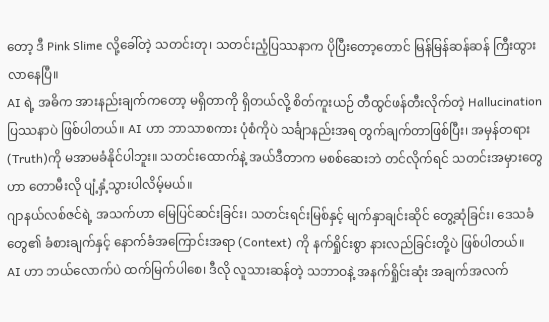တော့ ဒီ Pink Slime လို့ခေါ်တဲ့ သတင်းတု၊ သတင်းညံ့ပြဿနာက ပိုပြီးတော့တောင် မြန်မြန်ဆန်ဆန် ကြီးထွားလာနေပြီ။
AI ရဲ့ အဓိက အားနည်းချက်ကတော့ မရှိတာကို ရှိတယ်လို့ စိတ်ကူးယဉ် တီထွင်ဖန်တီးလိုက်တဲ့ Hallucination ပြဿနာပဲ ဖြစ်ပါတယ်။ AI ဟာ ဘာသာစကား ပုံစံကိုပဲ သင်္ချာနည်းအရ တွက်ချက်တာဖြစ်ပြီး၊ အမှန်တရား (Truth)ကို မအာမခံနိုင်ပါဘူး။ သတင်းထောက်နဲ့ အယ်ဒီတာက မစစ်ဆေးဘဲ တင်လိုက်ရင် သတင်းအမှားတွေဟာ တောမီးလို ပျံ့နှံ့သွားပါလိမ့်မယ်။
ဂျာနယ်လစ်ဇင်ရဲ့ အသက်ဟာ မြေပြင်ဆင်းခြင်း၊ သတင်းရင်းမြစ်နှင့် မျက်နှာချင်းဆိုင် တွေ့ဆုံခြင်း၊ ဒေသခံတွေ၏ ခံစားချက်နှင့် နောက်ခံအကြောင်းအရာ (Context) ကို နက်ရှိုင်းစွာ နားလည်ခြင်းတို့ပဲ ဖြစ်ပါတယ်။
AI ဟာ ဘယ်လောက်ပဲ ထက်မြက်ပါစေ၊ ဒီလို လူသားဆန်တဲ့ သဘာဝနဲ့ အနက်ရှိုင်းဆုံး အချက်အလက်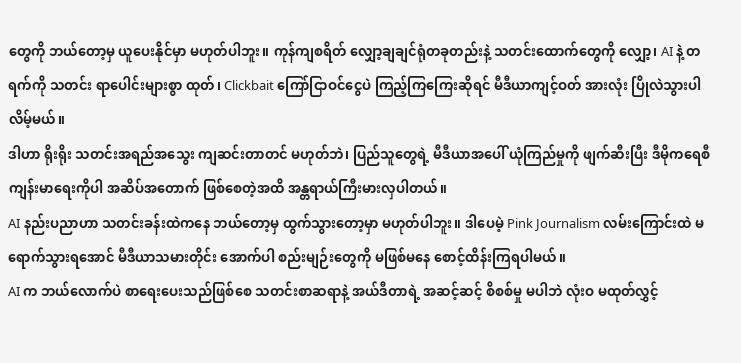တွေကို ဘယ်တော့မှ ယူပေးနိုင်မှာ မဟုတ်ပါဘူး။ ကုန်ကျစရိတ် လျှော့ချချင်ရုံတခုတည်းနဲ့ သတင်းထောက်တွေကို လျှော့၊ AI နဲ့ တရက်ကို သတင်း ရာပေါင်းများစွာ ထုတ်၊ Clickbait ကြော်ငြာဝင်ငွေပဲ ကြည့်ကြကြေးဆိုရင် မီဒီယာကျင့်ဝတ် အားလုံး ပြိုလဲသွားပါလိမ့်မယ်။
ဒါဟာ ရိုးရိုး သတင်းအရည်အသွေး ကျဆင်းတာတင် မဟုတ်ဘဲ၊ ပြည်သူတွေရဲ့ မီဒီယာအပေါ် ယုံကြည်မှုကို ဖျက်ဆီးပြီး ဒီမိုကရေစီ ကျန်းမာရေးကိုပါ အဆိပ်အတောက် ဖြစ်စေတဲ့အထိ အန္တရာယ်ကြီးမားလှပါတယ်။
AI နည်းပညာဟာ သတင်းခန်းထဲကနေ ဘယ်တော့မှ ထွက်သွားတော့မှာ မဟုတ်ပါဘူး။ ဒါပေမဲ့ Pink Journalism လမ်းကြောင်းထဲ မရောက်သွားရအောင် မီဒီယာသမားတိုင်း အောက်ပါ စည်းမျဉ်းတွေကို မဖြစ်မနေ စောင့်ထိန်းကြရပါမယ်။
AI က ဘယ်လောက်ပဲ စာရေးပေးသည်ဖြစ်စေ သတင်းစာဆရာနဲ့ အယ်ဒီတာရဲ့ အဆင့်ဆင့် စိစစ်မှု မပါဘဲ လုံးဝ မထုတ်လွှင့်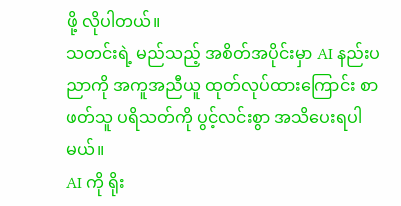ဖို့ လိုပါတယ်။
သတင်းရဲ့ မည်သည့် အစိတ်အပိုင်းမှာ AI နည်းပညာကို အကူအညီယူ ထုတ်လုပ်ထားကြောင်း စာဖတ်သူ ပရိသတ်ကို ပွင့်လင်းစွာ အသိပေးရပါမယ်။
AI ကို ရိုး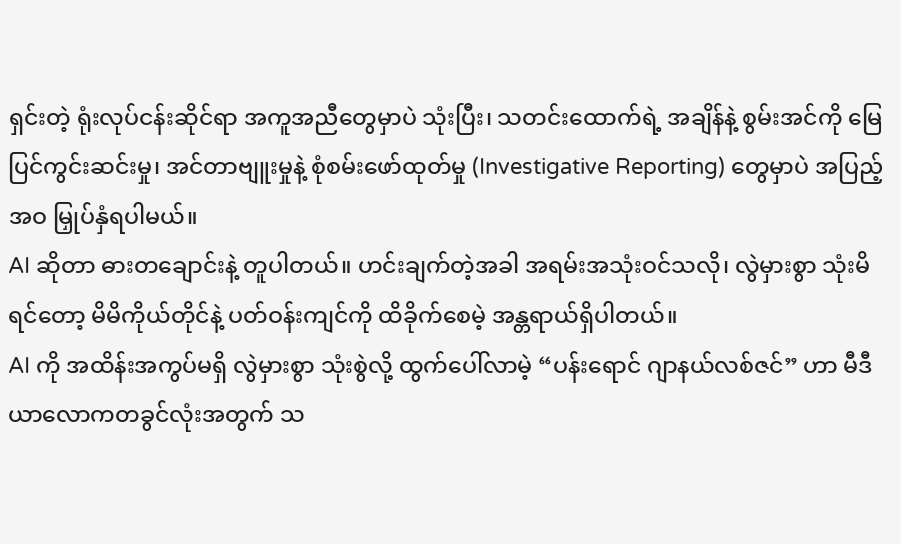ရှင်းတဲ့ ရုံးလုပ်ငန်းဆိုင်ရာ အကူအညီတွေမှာပဲ သုံးပြီး၊ သတင်းထောက်ရဲ့ အချိန်နဲ့ စွမ်းအင်ကို မြေပြင်ကွင်းဆင်းမှု၊ အင်တာဗျူးမှုနဲ့ စုံစမ်းဖော်ထုတ်မှု (Investigative Reporting) တွေမှာပဲ အပြည့်အဝ မြှုပ်နှံရပါမယ်။
AI ဆိုတာ ဓားတချောင်းနဲ့ တူပါတယ်။ ဟင်းချက်တဲ့အခါ အရမ်းအသုံးဝင်သလို၊ လွဲမှားစွာ သုံးမိရင်တော့ မိမိကိုယ်တိုင်နဲ့ ပတ်ဝန်းကျင်ကို ထိခိုက်စေမဲ့ အန္တရာယ်ရှိပါတယ်။
AI ကို အထိန်းအကွပ်မရှိ လွဲမှားစွာ သုံးစွဲလို့ ထွက်ပေါ်လာမဲ့ “ပန်းရောင် ဂျာနယ်လစ်ဇင်” ဟာ မီဒီယာလောကတခွင်လုံးအတွက် သ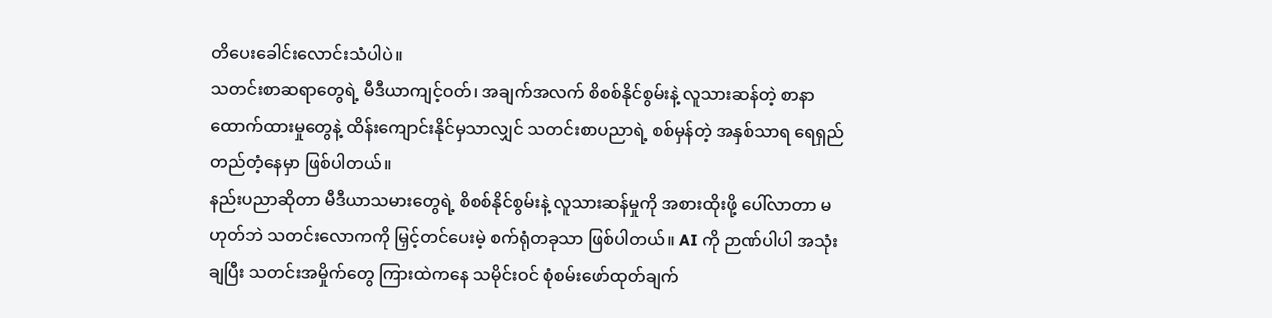တိပေးခေါင်းလောင်းသံပါပဲ။
သတင်းစာဆရာတွေရဲ့ မီဒီယာကျင့်ဝတ်၊ အချက်အလက် စိစစ်နိုင်စွမ်းနဲ့ လူသားဆန်တဲ့ စာနာထောက်ထားမှုတွေနဲ့ ထိန်းကျောင်းနိုင်မှသာလျှင် သတင်းစာပညာရဲ့ စစ်မှန်တဲ့ အနှစ်သာရ ရေရှည် တည်တံ့နေမှာ ဖြစ်ပါတယ်။
နည်းပညာဆိုတာ မီဒီယာသမားတွေရဲ့ စိစစ်နိုင်စွမ်းနဲ့ လူသားဆန်မှုကို အစားထိုးဖို့ ပေါ်လာတာ မဟုတ်ဘဲ သတင်းလောကကို မြှင့်တင်ပေးမဲ့ စက်ရုံတခုသာ ဖြစ်ပါတယ်။ AI ကို ဉာဏ်ပါပါ အသုံးချပြီး သတင်းအမှိုက်တွေ ကြားထဲကနေ သမိုင်းဝင် စုံစမ်းဖော်ထုတ်ချက်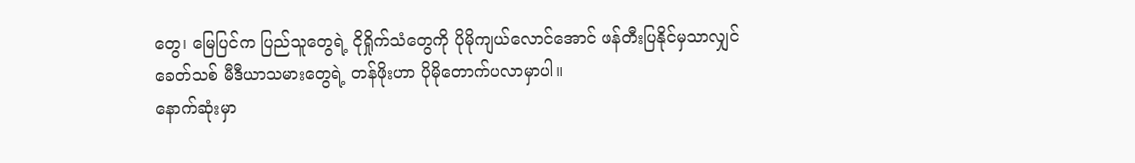တွေ၊ မြေပြင်က ပြည်သူတွေရဲ့ ငိုရှိုက်သံတွေကို ပိုမိုကျယ်လောင်အောင် ဖန်တီးပြနိုင်မှသာလျှင် ခေတ်သစ် မီဒီယာသမားတွေရဲ့ တန်ဖိုးဟာ ပိုမိုတောက်ပလာမှာပါ။
နောက်ဆုံးမှာ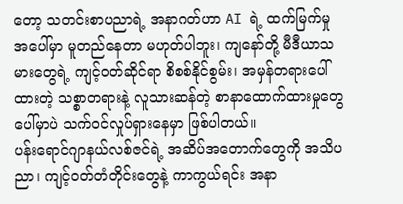တော့ သတင်းစာပညာရဲ့ အနာဂတ်ဟာ AI ရဲ့ ထက်မြက်မှုအပေါ်မှာ မူတည်နေတာ မဟုတ်ပါဘူး၊ ကျနော်တို့ မီဒီယာသမားတွေရဲ့ ကျင့်ဝတ်ဆိုင်ရာ စိစစ်နိုင်စွမ်း၊ အမှန်တရားပေါ်ထားတဲ့ သစ္စာတရားနဲ့ လူသားဆန်တဲ့ စာနာထောက်ထားမှုတွေပေါ်မှာပဲ သက်ဝင်လှုပ်ရှားနေမှာ ဖြစ်ပါတယ်။
ပန်းရောင်ဂျာနယ်လစ်ဇင်ရဲ့ အဆိပ်အတောက်တွေကို အသိပညာ၊ ကျင့်ဝတ်တံတိုင်းတွေနဲ့ ကာကွယ်ရင်း အနာ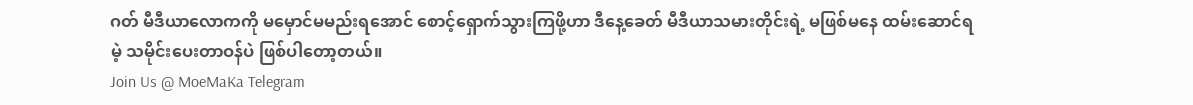ဂတ် မီဒီယာလောကကို မမှောင်မမည်းရအောင် စောင့်ရှောက်သွားကြဖို့ဟာ ဒီနေ့ခေတ် မီဒီယာသမားတိုင်းရဲ့ မဖြစ်မနေ ထမ်းဆောင်ရမဲ့ သမိုင်းပေးတာဝန်ပဲ ဖြစ်ပါတော့တယ်။
Join Us @ MoeMaKa Telegram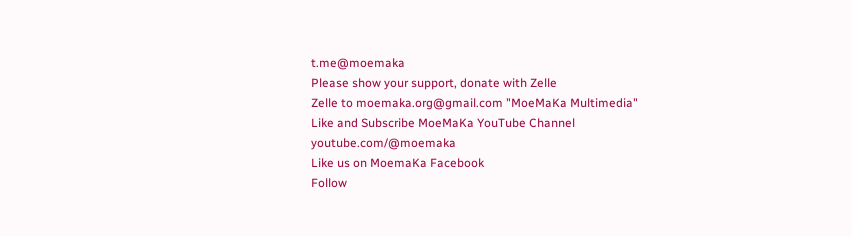t.me@moemaka
Please show your support, donate with Zelle
Zelle to moemaka.org@gmail.com "MoeMaKa Multimedia"
Like and Subscribe MoeMaKa YouTube Channel
youtube.com/@moemaka
Like us on MoemaKa Facebook
Follow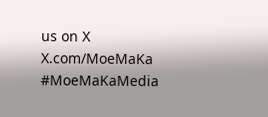us on X
X.com/MoeMaKa
#MoeMaKaMedia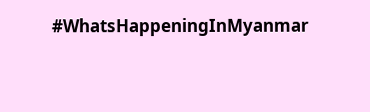#WhatsHappeningInMyanmar